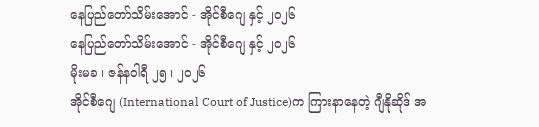နေပြည်တော်သိမ်းအောင် - အိုင်စီဂျေ နှင့် ၂၀၂၆
နေပြည်တော်သိမ်းအောင် - အိုင်စီဂျေ နှင့် ၂၀၂၆
မိုးမခ ၊ ဇန်နဝါရီ ၂၅ ၊ ၂၀၂၆
အိုင်စီဂျေ (International Court of Justice)က ကြားနာနေတဲ့ ဂျီနိုဆိုဒ် အ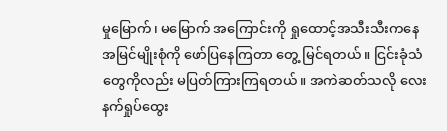မှုမြောက်၊ မမြောက် အကြောင်းကို ရှုထောင့်အသီးသီးကနေ အမြင်မျိုးစုံကို ဖော်ပြနေကြတာ တွေ့ မြင်ရတယ်။ ငြင်းခုံသံတွေကိုလည်း မပြတ်ကြားကြရတယ်။ အကဲဆတ်သလို လေးနက်ရှုပ်ထွေး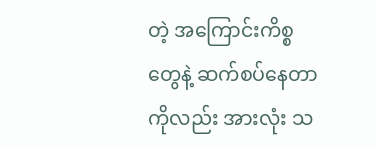တဲ့ အကြောင်းကိစ္စတွေနဲ့ ဆက်စပ်နေတာကိုလည်း အားလုံး သ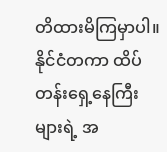တိထားမိကြမှာပါ။
နိုင်ငံတကာ ထိပ်တန်းရှေ့နေကြီးများရဲ့ အ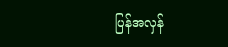ပြန်အလှန်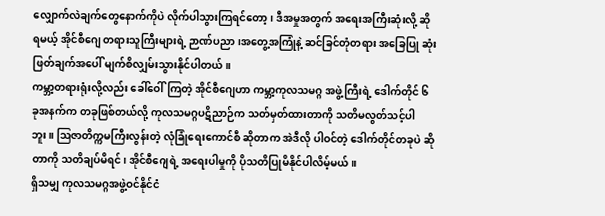လျှောက်လဲချက်တွေနောက်ကိုပဲ လိုက်ပါသွားကြရင်တော့၊ ဒီအမှုအတွက် အရေးအကြီးဆုံးလို့ ဆိုရမယ့် အိုင်စီဂျေ တရားသူကြီးများရဲ့ ဉာဏ်ပညာ၊အတွေ့အကြုံနဲ့ ဆင်ခြင်တုံတရား အခြေပြု ဆုံးဖြတ်ချက်အပေါ် မျက်စိလျှမ်းသွားနိုင်ပါတယ်။
ကမ္ဘာ့တရားရုံးလို့လည်း ခေါ်ဝေါ်ကြတဲ့ အိုင်စီဂျေဟာ ကမ္ဘာ့ကုလသမဂ္ဂ အဖွဲ့ကြီးရဲ့ ဒေါက်တိုင် ၆ ခုအနက်က တခုဖြစ်တယ်လို့ ကုလသမဂ္ဂပဋိညာဉ်က သတ်မှတ်ထားတာကို သတိမလွတ်သင့်ပါဘူး။ ဩဇာတိက္ကမကြီးလွန်းတဲ့ လုံခြုံရေးကောင်စီ ဆိုတာက အဲဒီလို ပါဝင်တဲ့ ဒေါက်တိုင်တခုပဲ ဆိုတာကို သတိချပ်မိရင်၊ အိုင်စီဂျေရဲ့ အရေးပါမှုကို ပိုသတိပြုမိနိုင်ပါလိမ့်မယ်။
ရှိသမျှ ကုလသမဂ္ဂအဖွဲ့ဝင်နိုင်ငံ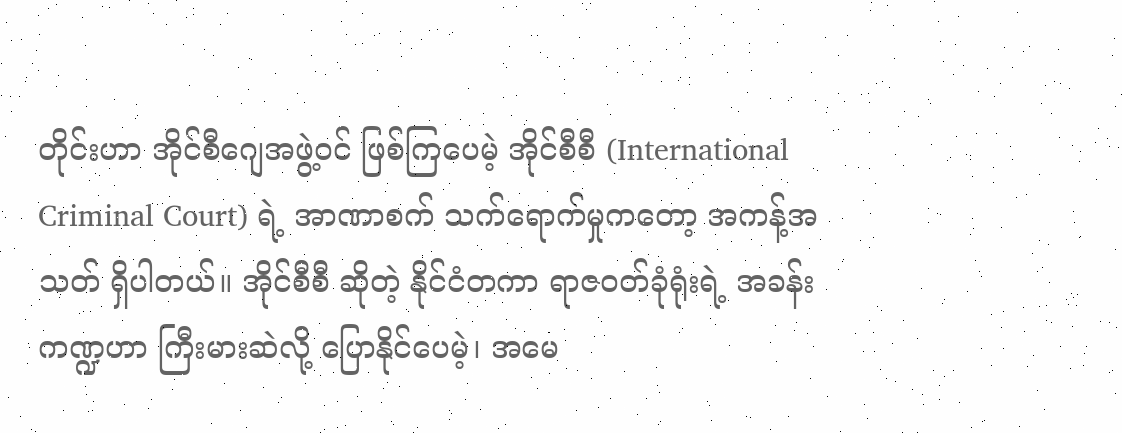တိုင်းဟာ အိုင်စီဂျေအဖွဲ့ဝင် ဖြစ်ကြပေမဲ့ အိုင်စီစီ (International Criminal Court) ရဲ့ အာဏာစက် သက်ရောက်မှုကတော့ အကန့်အသတ် ရှိပါတယ်။ အိုင်စီစီ ဆိုတဲ့ နိုင်ငံတကာ ရာဇဝတ်ခုံရုံးရဲ့ အခန်းကဏ္ဍဟာ ကြီးမားဆဲလို့ ပြောနိုင်ပေမဲ့၊ အမေ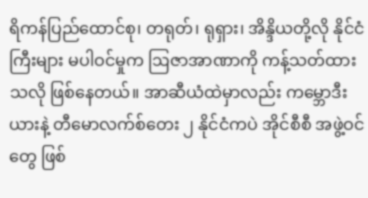ရိကန်ပြည်ထောင်စု၊ တရုတ်၊ ရုရှား၊ အိန္ဒိယတို့လို နိုင်ငံကြီးများ မပါဝင်မှုက ဩဇာအာဏာကို ကန့်သတ်ထားသလို ဖြစ်နေတယ်။ အာဆီယံထဲမှာလည်း ကမ္ဘောဒီးယားနဲ့ တီမောလက်စ်တေး ၂ နိုင်ငံကပဲ အိုင်စီစီ အဖွဲ့ဝင်တွေ ဖြစ်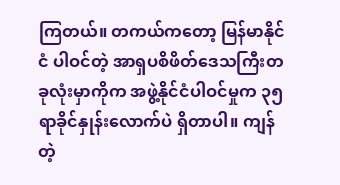ကြတယ်။ တကယ်ကတော့ မြန်မာနိုင်ငံ ပါဝင်တဲ့ အာရှပစိဖိတ်ဒေသကြီးတခုလုံးမှာကိုက အဖွဲ့နိုင်ငံပါဝင်မှုက ၃၅ ရာခိုင်နှုန်းလောက်ပဲ ရှိတာပါ။ ကျန်တဲ့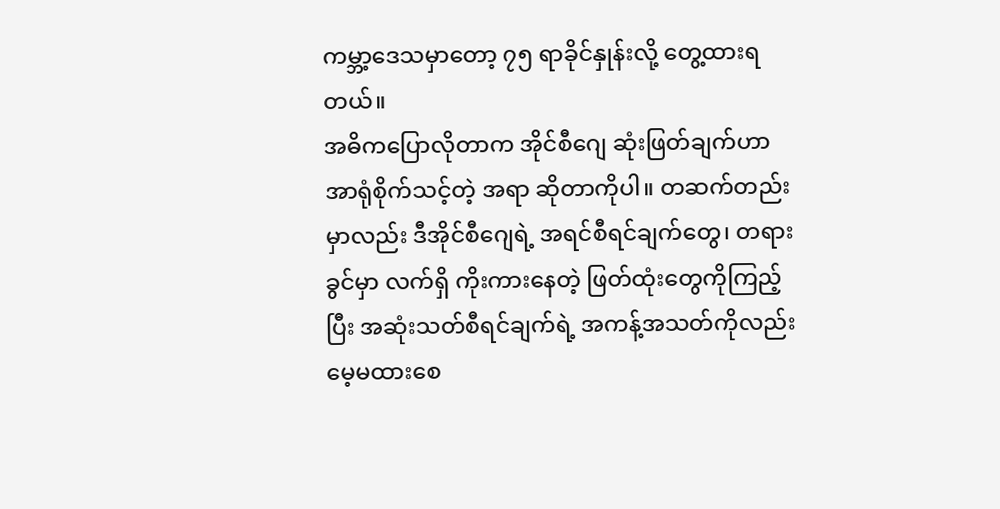ကမ္ဘာ့ဒေသမှာတော့ ၇၅ ရာခိုင်နှုန်းလို့ တွေ့ထားရတယ်။
အဓိကပြောလိုတာက အိုင်စီဂျေ ဆုံးဖြတ်ချက်ဟာ အာရုံစိုက်သင့်တဲ့ အရာ ဆိုတာကိုပါ။ တဆက်တည်းမှာလည်း ဒီအိုင်စီဂျေရဲ့ အရင်စီရင်ချက်တွေ၊ တရားခွင်မှာ လက်ရှိ ကိုးကားနေတဲ့ ဖြတ်ထုံးတွေကိုကြည့်ပြီး အဆုံးသတ်စီရင်ချက်ရဲ့ အကန့်အသတ်ကိုလည်း မေ့မထားစေ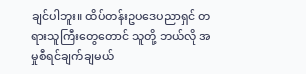ချင်ပါဘူး။ ထိပ်တန်းဥပဒေပညာရှင် တရားသူကြီးတွေတောင် သူတို့ ဘယ်လို အမှုစီရင်ချက်ချမယ်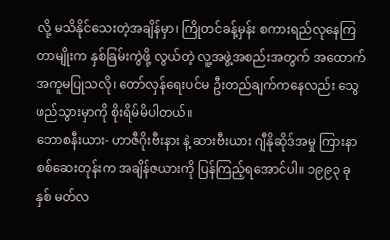လို့ မသိနိုင်သေးတဲ့အချိန်မှာ၊ ကြိုတင်ခန့်မှန်း စကားရည်လုနေကြတာမျိုးက နှစ်ခြမ်းကွဲဖို့ လွယ်တဲ့ လူ့အဖွဲ့အစည်းအတွက် အထောက်အကူမပြုသလို၊ တော်လှန်ရေးပင်မ ဦးတည်ချက်ကနေလည်း သွေဖည်သွားမှာကို စိုးရိမ်မိပါတယ်။
ဘောစနီးယား- ဟာဇီဂိုးဗီးနား နဲ့ ဆားဗီးယား ဂျီနိုဆိုဒ်အမှု ကြားနာစစ်ဆေးတုန်းက အချိန်ဇယားကို ပြန်ကြည့်ရအောင်ပါ။ ၁၉၉၃ ခုနှစ် မတ်လ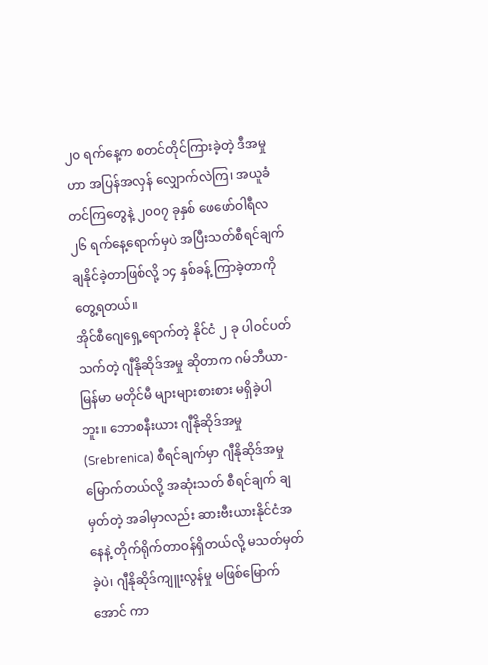၂၀ ရက်နေ့က စတင်တိုင်ကြားခဲ့တဲ့ ဒီအမှုဟာ အပြန်အလှန် လျှောက်လဲကြ၊ အယူခံတင်ကြတွေနဲ့ ၂၀၀၇ ခုနှစ် ဖေဖော်ဝါရီလ ၂၆ ရက်နေ့ရောက်မှပဲ အပြီးသတ်စီရင်ချက် ချနိုင်ခဲ့တာဖြစ်လို့ ၁၄ နှစ်ခန့် ကြာခဲ့တာကို တွေ့ရတယ်။
အိုင်စီဂျေရှေ့ရောက်တဲ့ နိုင်ငံ ၂ ခု ပါဝင်ပတ်သက်တဲ့ ဂျီနိုဆိုဒ်အမှု ဆိုတာက ဂမ်ဘီယာ-မြန်မာ မတိုင်မီ များများစားစား မရှိခဲ့ပါဘူး။ ဘောစနီးယား ဂျီနိုဆိုဒ်အမှု (Srebrenica) စီရင်ချက်မှာ ဂျီနိုဆိုဒ်အမှုမြောက်တယ်လို့ အဆုံးသတ် စီရင်ချက် ချမှတ်တဲ့ အခါမှာလည်း ဆားဗီးယားနိုင်ငံအနေနဲ့ တိုက်ရိုက်တာဝန်ရှိတယ်လို့ မသတ်မှတ်ခဲ့ပဲ၊ ဂျီနိုဆိုဒ်ကျူးလွန်မှု မဖြစ်မြောက်အောင် ကာ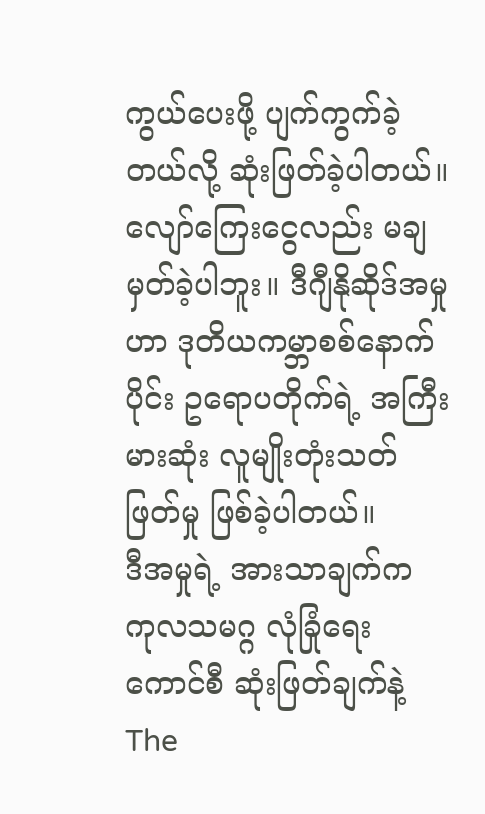ကွယ်ပေးဖို့ ပျက်ကွက်ခဲ့တယ်လို့ ဆုံးဖြတ်ခဲ့ပါတယ်။ လျော်ကြေးငွေလည်း မချမှတ်ခဲ့ပါဘူး။ ဒီဂျီနိုဆိုဒ်အမှုဟာ ဒုတိယကမ္ဘာစစ်နောက်ပိုင်း ဥရောပတိုက်ရဲ့ အကြီးမားဆုံး လူမျိုးတုံးသတ်ဖြတ်မှု ဖြစ်ခဲ့ပါတယ်။
ဒီအမှုရဲ့ အားသာချက်က ကုလသမဂ္ဂ လုံခြုံရေးကောင်စီ ဆုံးဖြတ်ချက်နဲ့ The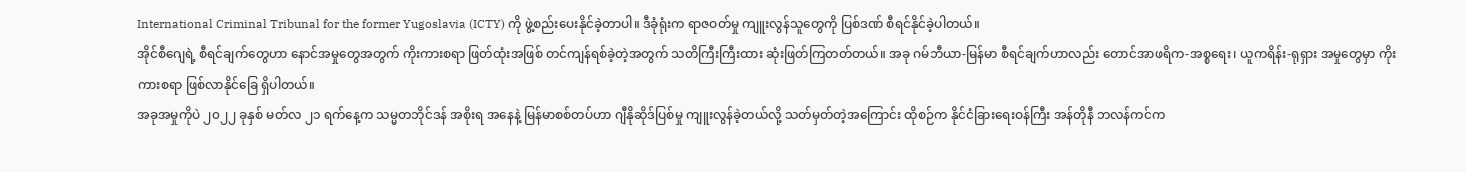International Criminal Tribunal for the former Yugoslavia (ICTY) ကို ဖွဲ့စည်းပေးနိုင်ခဲ့တာပါ။ ဒီခုံရုံးက ရာဇဝတ်မှု ကျူးလွန်သူတွေကို ပြစ်ဒဏ် စီရင်နိုင်ခဲ့ပါတယ်။
အိုင်စီဂျေရဲ့ စီရင်ချက်တွေဟာ နောင်အမှုတွေအတွက် ကိုးကားစရာ ဖြတ်ထုံးအဖြစ် တင်ကျန်ရစ်ခဲ့တဲ့အတွက် သတိကြီးကြီးထား ဆုံးဖြတ်ကြတတ်တယ်။ အခု ဂမ်ဘီယာ-မြန်မာ စီရင်ချက်ဟာလည်း တောင်အာဖရိက-အစ္စရေး၊ ယူကရိန်း-ရုရှား အမှုတွေမှာ ကိုးကားစရာ ဖြစ်လာနိုင်ခြေ ရှိပါတယ်။
အခုအမှုကိုပဲ ၂၀၂၂ ခုနှစ် မတ်လ ၂၁ ရက်နေ့က သမ္မတဘိုင်ဒန် အစိုးရ အနေနဲ့ မြန်မာစစ်တပ်ဟာ ဂျီနိုဆိုဒ်ပြစ်မှု ကျူးလွန်ခဲ့တယ်လို့ သတ်မှတ်တဲ့အကြောင်း ထိုစဉ်က နိုင်ငံခြားရေးဝန်ကြီး အန်တိုနီ ဘလန်ကင်က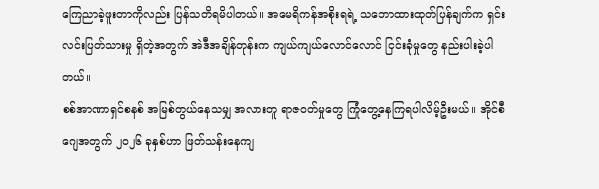ကြေညာခဲ့ဖူးတာကိုလည်း ပြန်သတိရမိပါတယ်။ အမေရိကန်အစိုးရရဲ့ သဘောထားထုတ်ပြန်ချက်က ရှင်းလင်းပြတ်သားမှု ရှိတဲ့အတွက် အဲဒီအချိန်တုန်းက ကျယ်ကျယ်လောင်လောင် ငြင်းခုံမှုတွေ နည်းပါးခဲ့ပါတယ်။
စစ်အာဏာရှင်စနစ် အမြစ်တွယ်နေသမျှ အလားတူ ရာဇဝတ်မှုတွေ ကြုံတွေ့နေကြရပါလိမ့်ဦးမယ်။ အိုင်စီဂျေအတွက် ၂၀၂၆ ခုနှစ်ဟာ ဖြတ်သန်းနေကျ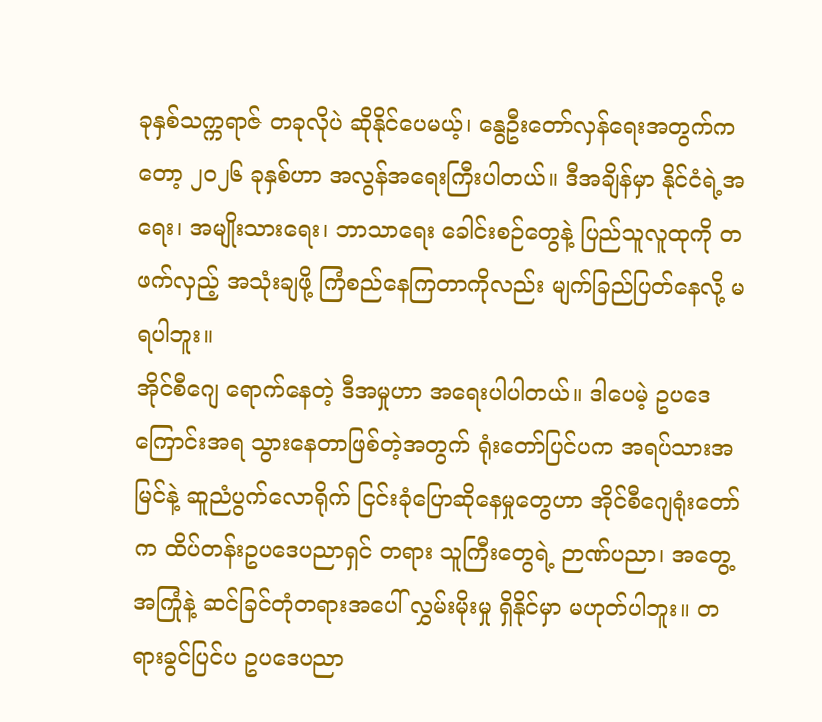ခုနှစ်သက္ကရာဇ် တခုလိုပဲ ဆိုနိုင်ပေမယ့်၊ နွေဦးတော်လှန်ရေးအတွက်ကတော့ ၂၀၂၆ ခုနှစ်ဟာ အလွန်အရေးကြီးပါတယ်။ ဒီအချိန်မှာ နိုင်ငံရဲ့အရေး၊ အမျိုးသားရေး၊ ဘာသာရေး ခေါင်းစဉ်တွေနဲ့ ပြည်သူလူထုကို တဖက်လှည့် အသုံးချဖို့ ကြံစည်နေကြတာကိုလည်း မျက်ခြည်ပြတ်နေလို့ မရပါဘူး။
အိုင်စီဂျေ ရောက်နေတဲ့ ဒီအမှုဟာ အရေးပါပါတယ်။ ဒါပေမဲ့ ဥပဒေကြောင်းအရ သွားနေတာဖြစ်တဲ့အတွက် ရုံးတော်ပြင်ပက အရပ်သားအမြင်နဲ့ ဆူညံပွက်လောရိုက် ငြင်းခုံပြောဆိုနေမှုတွေဟာ အိုင်စီဂျေရုံးတော်က ထိပ်တန်းဥပဒေပညာရှင် တရား သူကြီးတွေရဲ့ ဉာဏ်ပညာ၊ အတွေ့အကြုံနဲ့ ဆင်ခြင်တုံတရားအပေါ် လွှမ်းမိုးမှု ရှိနိုင်မှာ မဟုတ်ပါဘူး။ တရားခွင်ပြင်ပ ဥပဒေပညာ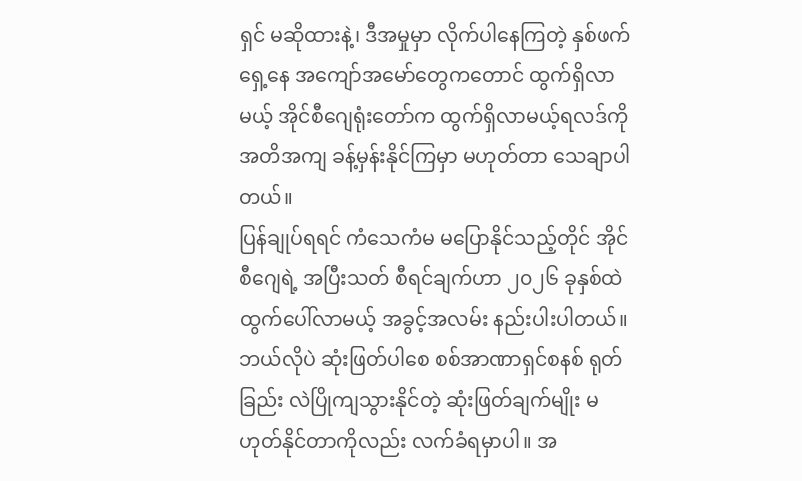ရှင် မဆိုထားနဲ့၊ ဒီအမှုမှာ လိုက်ပါနေကြတဲ့ နှစ်ဖက်ရှေ့နေ အကျော်အမော်တွေကတောင် ထွက်ရှိလာမယ့် အိုင်စီဂျေရုံးတော်က ထွက်ရှိလာမယ့်ရလဒ်ကို အတိအကျ ခန့်မှန်းနိုင်ကြမှာ မဟုတ်တာ သေချာပါတယ်။
ပြန်ချုပ်ရရင် ကံသေကံမ မပြောနိုင်သည့်တိုင် အိုင်စီဂျေရဲ့ အပြီးသတ် စီရင်ချက်ဟာ ၂၀၂၆ ခုနှစ်ထဲ ထွက်ပေါ်လာမယ့် အခွင့်အလမ်း နည်းပါးပါတယ်။ ဘယ်လိုပဲ ဆုံးဖြတ်ပါစေ စစ်အာဏာရှင်စနစ် ရုတ်ခြည်း လဲပြိုကျသွားနိုင်တဲ့ ဆုံးဖြတ်ချက်မျိုး မဟုတ်နိုင်တာကိုလည်း လက်ခံရမှာပါ။ အ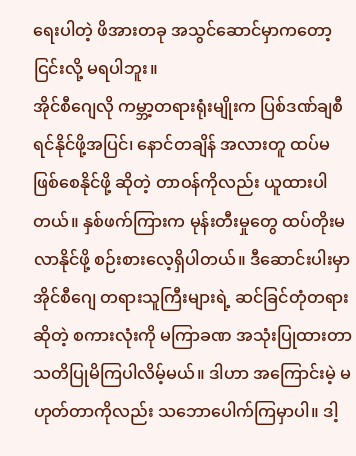ရေးပါတဲ့ ဖိအားတခု အသွင်ဆောင်မှာကတော့ ငြင်းလို့ မရပါဘူး။
အိုင်စီဂျေလို ကမ္ဘာ့တရားရုံးမျိုးက ပြစ်ဒဏ်ချစီရင်နိုင်ဖို့အပြင်၊ နောင်တချိန် အလားတူ ထပ်မဖြစ်စေနိုင်ဖို့ ဆိုတဲ့ တာဝန်ကိုလည်း ယူထားပါတယ်။ နှစ်ဖက်ကြားက မုန်းတီးမှုတွေ ထပ်တိုးမလာနိုင်ဖို့ စဉ်းစားလေ့ရှိပါတယ်။ ဒီဆောင်းပါးမှာ အိုင်စီဂျေ တရားသူကြီးများရဲ့ ဆင်ခြင်တုံတရား ဆိုတဲ့ စကားလုံးကို မကြာခဏ အသုံးပြုထားတာ သတိပြုမိကြပါလိမ့်မယ်။ ဒါဟာ အကြောင်းမဲ့ မဟုတ်တာကိုလည်း သဘောပေါက်ကြမှာပါ။ ဒါ့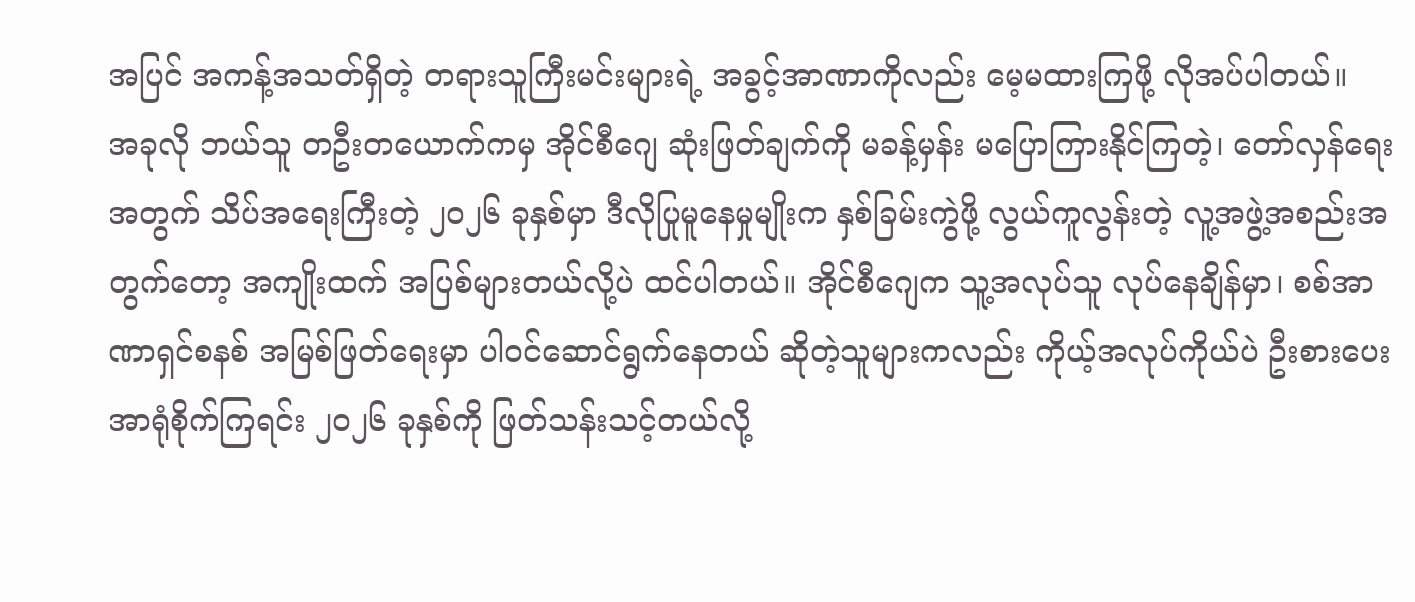အပြင် အကန့်အသတ်ရှိတဲ့ တရားသူကြီးမင်းများရဲ့ အခွင့်အာဏာကိုလည်း မေ့မထားကြဖို့ လိုအပ်ပါတယ်။
အခုလို ဘယ်သူ တဦးတယောက်ကမှ အိုင်စီဂျေ ဆုံးဖြတ်ချက်ကို မခန့်မှန်း မပြောကြားနိုင်ကြတဲ့၊ တော်လှန်ရေးအတွက် သိပ်အရေးကြီးတဲ့ ၂၀၂၆ ခုနှစ်မှာ ဒီလိုပြုမူနေမှုမျိုးက နှစ်ခြမ်းကွဲဖို့ လွယ်ကူလွန်းတဲ့ လူ့အဖွဲ့အစည်းအတွက်တော့ အကျိုးထက် အပြစ်များတယ်လို့ပဲ ထင်ပါတယ်။ အိုင်စီဂျေက သူ့အလုပ်သူ လုပ်နေချိန်မှာ၊ စစ်အာဏာရှင်စနစ် အမြစ်ဖြတ်ရေးမှာ ပါဝင်ဆောင်ရွက်နေတယ် ဆိုတဲ့သူများကလည်း ကိုယ့်အလုပ်ကိုယ်ပဲ ဦးစားပေး အာရုံစိုက်ကြရင်း ၂၀၂၆ ခုနှစ်ကို ဖြတ်သန်းသင့်တယ်လို့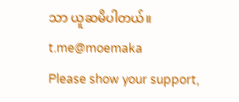သာ ယူဆမိပါတယ်။
t.me@moemaka
Please show your support,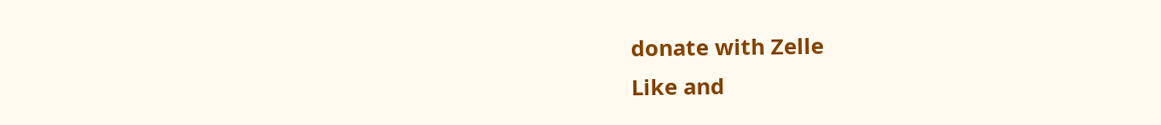donate with Zelle
Like and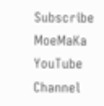Subscribe MoeMaKa YouTube Channel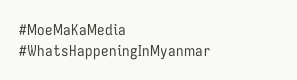#MoeMaKaMedia
#WhatsHappeningInMyanmar